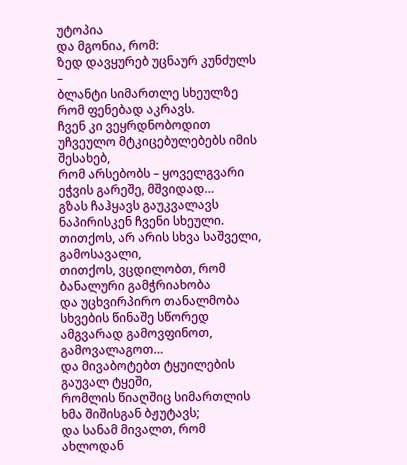უტოპია
და მგონია, რომ:
ზედ დავყურებ უცნაურ კუნძულს –
ბლანტი სიმართლე სხეულზე რომ ფენებად აკრავს.
ჩვენ კი ვეყრდნობოდით უჩვეულო მტკიცებულებებს იმის შესახებ,
რომ არსებობს – ყოველგვარი ეჭვის გარეშე, მშვიდად…
გზას ჩაჰყავს გაუკვალავს ნაპირისკენ ჩვენი სხეული.
თითქოს, არ არის სხვა საშველი, გამოსავალი,
თითქოს, ვცდილობთ, რომ ბანალური გამჭრიახობა
და უცხვირპირო თანალმობა
სხვების წინაშე სწორედ ამგვარად გამოვფინოთ, გამოვალაგოთ…
და მივაბოტებთ ტყუილების გაუვალ ტყეში,
რომლის წიაღშიც სიმართლის ხმა შიშისგან ბჟუტავს;
და სანამ მივალთ, რომ ახლოდან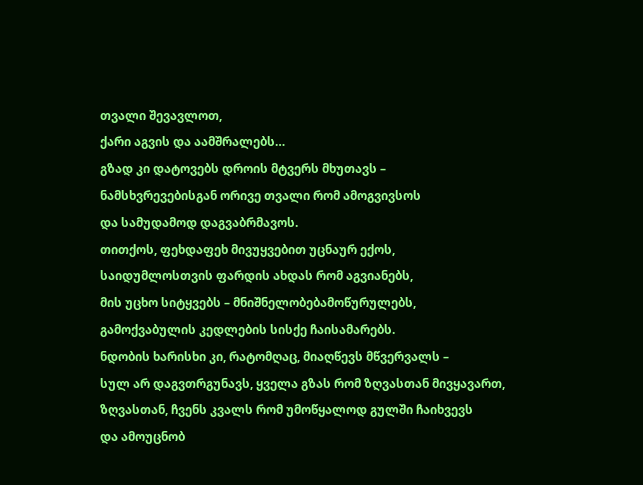თვალი შევავლოთ,
ქარი აგვის და აამშრალებს…
გზად კი დატოვებს დროის მტვერს მხუთავს –
ნამსხვრევებისგან ორივე თვალი რომ ამოგვივსოს
და სამუდამოდ დაგვაბრმავოს.
თითქოს, ფეხდაფეხ მივუყვებით უცნაურ ექოს,
საიდუმლოსთვის ფარდის ახდას რომ აგვიანებს,
მის უცხო სიტყვებს – მნიშნელობებამოწურულებს,
გამოქვაბულის კედლების სისქე ჩაისამარებს.
ნდობის ხარისხი კი, რატომღაც, მიაღწევს მწვერვალს –
სულ არ დაგვთრგუნავს, ყველა გზას რომ ზღვასთან მივყავართ,
ზღვასთან, ჩვენს კვალს რომ უმოწყალოდ გულში ჩაიხვევს
და ამოუცნობ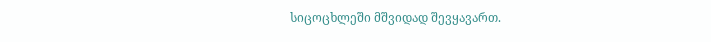სიცოცხლეში მშვიდად შევყავართ.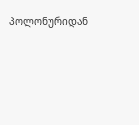პოლონურიდან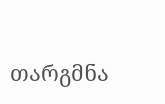თარგმნა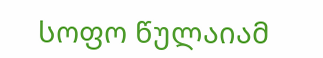სოფო წულაიამ